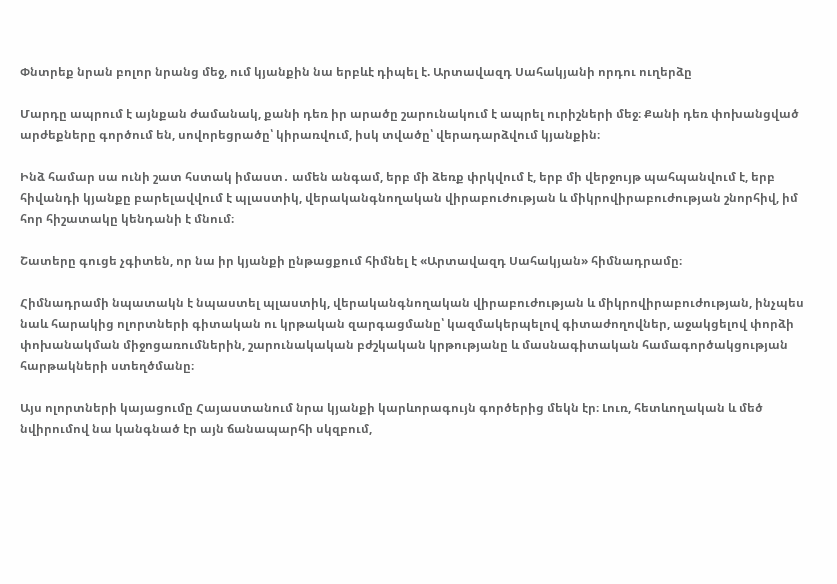Փնտրեք նրան բոլոր նրանց մեջ, ում կյանքին նա երբևէ դիպել է. Արտավազդ Սահակյանի որդու ուղերձը

Մարդը ապրում է այնքան ժամանակ, քանի դեռ իր արածը շարունակում է ապրել ուրիշների մեջ։ Քանի դեռ փոխանցված արժեքները գործում են, սովորեցրածը՝ կիրառվում, իսկ տվածը՝ վերադարձվում կյանքին։

Ինձ համար սա ունի շատ հստակ իմաստ․ ամեն անգամ, երբ մի ձեռք փրկվում է, երբ մի վերջույթ պահպանվում է, երբ հիվանդի կյանքը բարելավվում է պլաստիկ, վերականգնողական վիրաբուժության և միկրովիրաբուժության շնորհիվ, իմ հոր հիշատակը կենդանի է մնում։

Շատերը գուցե չգիտեն, որ նա իր կյանքի ընթացքում հիմնել է «Արտավազդ Սահակյան» հիմնադրամը։

Հիմնադրամի նպատակն է նպաստել պլաստիկ, վերականգնողական վիրաբուժության և միկրովիրաբուժության, ինչպես նաև հարակից ոլորտների գիտական ու կրթական զարգացմանը՝ կազմակերպելով գիտաժողովներ, աջակցելով փորձի փոխանակման միջոցառումներին, շարունակական բժշկական կրթությանը և մասնագիտական համագործակցության հարթակների ստեղծմանը։

Այս ոլորտների կայացումը Հայաստանում նրա կյանքի կարևորագույն գործերից մեկն էր։ Լուռ, հետևողական և մեծ նվիրումով նա կանգնած էր այն ճանապարհի սկզբում,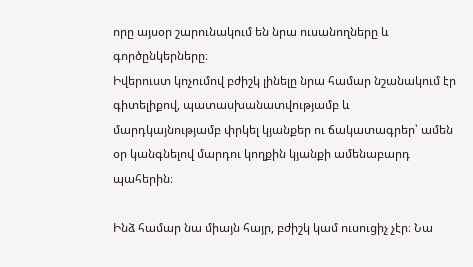որը այսօր շարունակում են նրա ուսանողները և գործընկերները։
Իվերուստ կոչումով բժիշկ լինելը նրա համար նշանակում էր գիտելիքով, պատասխանատվությամբ և մարդկայնությամբ փրկել կյանքեր ու ճակատագրեր՝ ամեն օր կանգնելով մարդու կողքին կյանքի ամենաբարդ պահերին։

Ինձ համար նա միայն հայր, բժիշկ կամ ուսուցիչ չէր։ Նա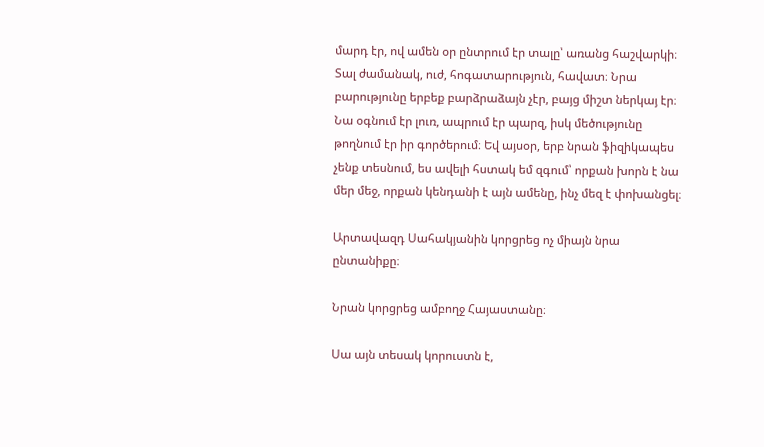մարդ էր, ով ամեն օր ընտրում էր տալը՝ առանց հաշվարկի։ Տալ ժամանակ, ուժ, հոգատարություն, հավատ։ Նրա բարությունը երբեք բարձրաձայն չէր, բայց միշտ ներկայ էր։ Նա օգնում էր լուռ, ապրում էր պարզ, իսկ մեծությունը թողնում էր իր գործերում։ Եվ այսօր, երբ նրան ֆիզիկապես չենք տեսնում, ես ավելի հստակ եմ զգում՝ որքան խորն է նա մեր մեջ, որքան կենդանի է այն ամենը, ինչ մեզ է փոխանցել։

Արտավազդ Սահակյանին կորցրեց ոչ միայն նրա ընտանիքը։

Նրան կորցրեց ամբողջ Հայաստանը։

Սա այն տեսակ կորուստն է,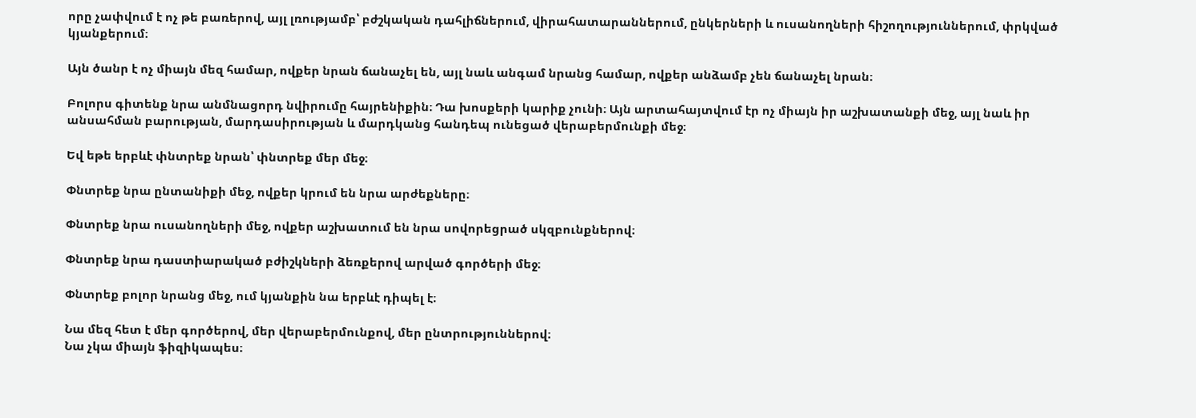որը չափվում է ոչ թե բառերով, այլ լռությամբ՝ բժշկական դահլիճներում, վիրահատարաններում, ընկերների և ուսանողների հիշողություններում, փրկված կյանքերում։

Այն ծանր է ոչ միայն մեզ համար, ովքեր նրան ճանաչել են, այլ նաև անգամ նրանց համար, ովքեր անձամբ չեն ճանաչել նրան։

Բոլորս գիտենք նրա անմնացորդ նվիրումը հայրենիքին։ Դա խոսքերի կարիք չունի։ Այն արտահայտվում էր ոչ միայն իր աշխատանքի մեջ, այլ նաև իր անսահման բարության, մարդասիրության և մարդկանց հանդեպ ունեցած վերաբերմունքի մեջ։

Եվ եթե երբևէ փնտրեք նրան՝ փնտրեք մեր մեջ։

Փնտրեք նրա ընտանիքի մեջ, ովքեր կրում են նրա արժեքները։

Փնտրեք նրա ուսանողների մեջ, ովքեր աշխատում են նրա սովորեցրած սկզբունքներով։

Փնտրեք նրա դաստիարակած բժիշկների ձեռքերով արված գործերի մեջ։

Փնտրեք բոլոր նրանց մեջ, ում կյանքին նա երբևէ դիպել է։

Նա մեզ հետ է մեր գործերով, մեր վերաբերմունքով, մեր ընտրություններով։
Նա չկա միայն ֆիզիկապես։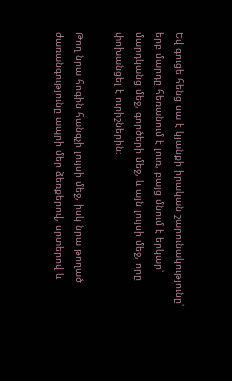Եվ գուցե հենց սա է կյանքի իրական շարունակությունը՝ երբ մարդը հեռանում է լուռ, բայց մնում է երկար՝ մարդկանց մեջ, գործերի մեջ, և այն լույսի մեջ, որը փոխանցել է ուրիշներին։

Թող նրա հոգին հանգչի լույսի մեջ, իսկ նրա թողած ժառանգությունը ապրի մեր ձեռքերով, սրտերով և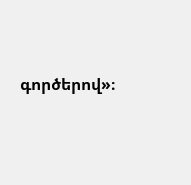գործերով»։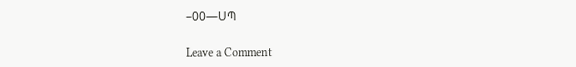–00—ՍՊ

Leave a Comment